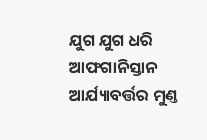ଯୁଗ ଯୁଗ ଧରି ଆଫଗାନିସ୍ତାନ ଆର୍ଯ୍ୟାବର୍ତ୍ତର ମୁଣ୍ତ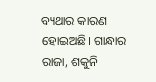ବ୍ୟଥାର କାରଣ ହୋଇଅଛି। ଗାନ୍ଧାର ରାଜା, ଶକୁନି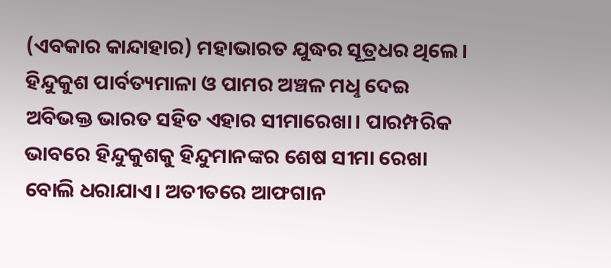(ଏବକାର କାନ୍ଦାହାର) ମହାଭାରତ ଯୁଦ୍ଧର ସୂତ୍ରଧର ଥିଲେ। ହିନ୍ଦୁକୁଶ ପାର୍ବତ୍ୟମାଳା ଓ ପାମର ଅଞ୍ଚଳ ମଧୢ ଦେଇ ଅବିଭକ୍ତ ଭାରତ ସହିତ ଏହାର ସୀମାରେଖା। ପାରମ୍ପରିକ ଭାବରେ ହିନ୍ଦୁକୁଶକୁ ହିନ୍ଦୁମାନଙ୍କର ଶେଷ ସୀମା ରେଖା ବୋଲି ଧରାଯାଏ। ଅତୀତରେ ଆଫଗାନ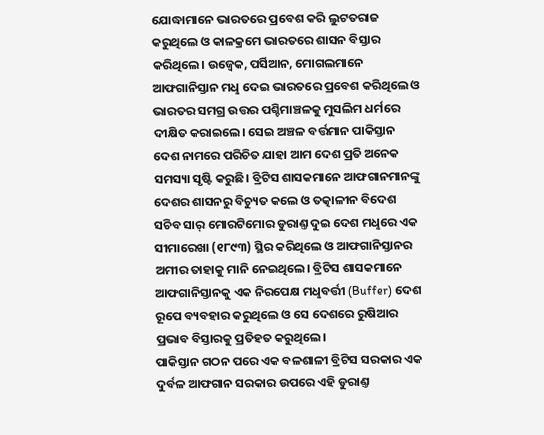ଯୋଦ୍ଧାମାନେ ଭାରତରେ ପ୍ରବେଶ କରି ଲୁଟତରାଜ କରୁଥିଲେ ଓ କାଳକ୍ରମେ ଭାରତରେ ଶାସନ ବିସ୍ତାର କରିଥିଲେ। ଉଜ୍ବେକ, ପର୍ସିଆନ, ମୋଗଲମାନେ ଆଫଗାନିସ୍ତାନ ମଧୢ ଦେଇ ଭାରତରେ ପ୍ରବେଶ କରିଥିଲେ ଓ ଭାରତର ସମଗ୍ର ଉତ୍ତର ପଶ୍ଚିମାଞ୍ଚଳକୁ ମୁସଲିମ ଧର୍ମରେ ଦୀକ୍ଷିତ କରାଇଲେ। ସେଇ ଅଞ୍ଚଳ ବର୍ତ୍ତମାନ ପାକିସ୍ତାନ ଦେଶ ନାମରେ ପରିଚିତ ଯାହା ଆମ ଦେଶ ପ୍ରତି ଅନେକ ସମସ୍ୟା ସୃଷ୍ଟି କରୁଛି। ବ୍ରିଟିସ ଶାସକମାନେ ଆଫଗାନମାନଙ୍କୁ ଦେଶର ଶାସନରୁ ବିଚ୍ୟୁତ କଲେ ଓ ତତ୍କାଳୀନ ବିଦେଶ ସଚିବ ସାର୍ ମୋରଟିମୋର ଡୁରାଣ୍ତ ଦୁଇ ଦେଶ ମଧୢରେ ଏକ ସୀମାରେଖା (୧୮୯୩) ସ୍ଥିର କରିଥିଲେ ଓ ଆଫଗାନିସ୍ତାନର ଅମୀର ତାହାକୁ ମାନି ନେଇଥିଲେ। ବ୍ରିଟିସ ଶାସକମାନେ ଆଫଗାନିସ୍ତାନକୁ ଏକ ନିରପେକ୍ଷ ମଧୢବର୍ତ୍ତୀ (Buffer) ଦେଶ ରୂପେ ବ୍ୟବହାର କରୁଥିଲେ ଓ ସେ ଦେଶରେ ରୁଷିଆର ପ୍ରଭାବ ବିସ୍ତାରକୁ ପ୍ରତିହତ କରୁଥିଲେ।
ପାକିସ୍ତାନ ଗଠନ ପରେ ଏକ ବଳଶାଳୀ ବ୍ରିଟିସ ସରକାର ଏକ ଦୁର୍ବଳ ଆଫଗାନ ସରକାର ଉପରେ ଏହି ଡୁରାଣ୍ତ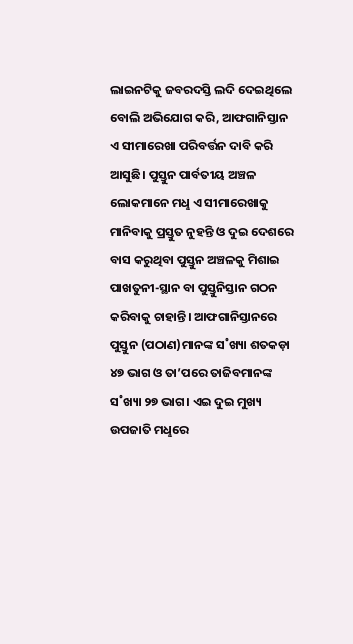ଲାଇନଟିକୁ ଜବରଦସ୍ତି ଲଦି ଦେଇଥିଲେ ବୋଲି ଅଭିଯୋଗ କରି, ଆଫଗାନିସ୍ତାନ ଏ ସୀମାରେଖା ପରିବର୍ତ୍ତନ ଦାବି କରି ଆସୁଛି। ପୁସ୍ତୁନ ପାର୍ବତୀୟ ଅଞ୍ଚଳ ଲୋକମାନେ ମଧୢ ଏ ସୀମାରେଖାକୁ ମାନିବାକୁ ପ୍ରସ୍ତୁତ ନୁହନ୍ତି ଓ ଦୁଇ ଦେଶରେ ବାସ କରୁଥିବା ପୁସ୍ତୁନ ଅଞ୍ଚଳକୁ ମିଶାଇ ପାଖତୁନୀ-ସ୍ଥାନ ବା ପୁସ୍ତୁନିସ୍ତାନ ଗଠନ କରିବାକୁ ଚାହାନ୍ତି। ଆଫଗାନିସ୍ତାନରେ ପୁସ୍ତୁନ (ପଠାଣ)ମାନଙ୍କ ସ˚ଖ୍ୟା ଶତକଡ଼ା ୪୭ ଭାଗ ଓ ତା’ପରେ ତାଜିବମାନଙ୍କ ସ˚ଖ୍ୟା ୨୭ ଭାଗ। ଏଇ ଦୁଇ ମୁଖ୍ୟ ଉପଜାତି ମଧୢରେ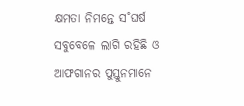କ୍ଷମତା ନିମନ୍ତେ ସ˚ଘର୍ଷ ସବୁବେଳେ ଲାଗି ରହିଛି ଓ ଆଫଗାନର ପୁସ୍ତୁନମାନେ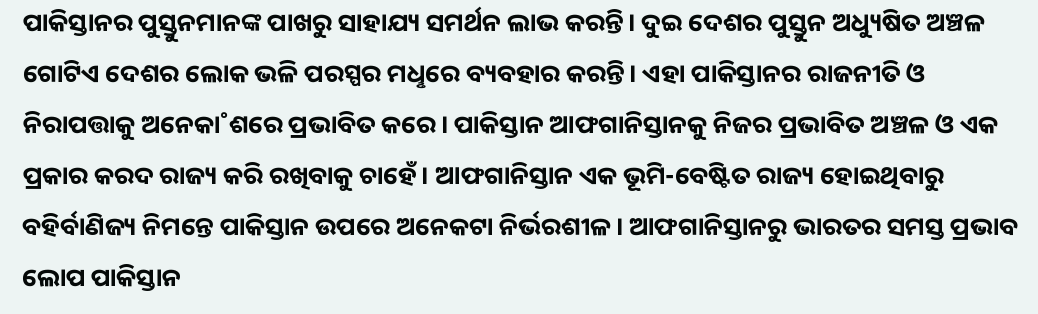ପାକିସ୍ତାନର ପୁସ୍ତୁନମାନଙ୍କ ପାଖରୁ ସାହାଯ୍ୟ ସମର୍ଥନ ଲାଭ କରନ୍ତି। ଦୁଇ ଦେଶର ପୁସ୍ତୁନ ଅଧ୍ୟୁଷିତ ଅଞ୍ଚଳ ଗୋଟିଏ ଦେଶର ଲୋକ ଭଳି ପରସ୍ପର ମଧୢରେ ବ୍ୟବହାର କରନ୍ତି। ଏହା ପାକିସ୍ତାନର ରାଜନୀତି ଓ ନିରାପତ୍ତାକୁ ଅନେକା˚ଶରେ ପ୍ରଭାବିତ କରେ। ପାକିସ୍ତାନ ଆଫଗାନିସ୍ତାନକୁ ନିଜର ପ୍ରଭାବିତ ଅଞ୍ଚଳ ଓ ଏକ ପ୍ରକାର କରଦ ରାଜ୍ୟ କରି ରଖିବାକୁ ଚାହେଁ। ଆଫଗାନିସ୍ତାନ ଏକ ଭୂମି-ବେଷ୍ଟିତ ରାଜ୍ୟ ହୋଇଥିବାରୁ ବହିର୍ବାଣିଜ୍ୟ ନିମନ୍ତେ ପାକିସ୍ତାନ ଉପରେ ଅନେକଟା ନିର୍ଭରଶୀଳ। ଆଫଗାନିସ୍ତାନରୁ ଭାରତର ସମସ୍ତ ପ୍ରଭାବ ଲୋପ ପାକିସ୍ତାନ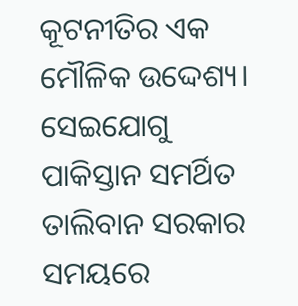କୂଟନୀତିର ଏକ ମୌଳିକ ଉଦ୍ଦେଶ୍ୟ। ସେଇଯୋଗୁ ପାକିସ୍ତାନ ସମର୍ଥିତ ତାଲିବାନ ସରକାର ସମୟରେ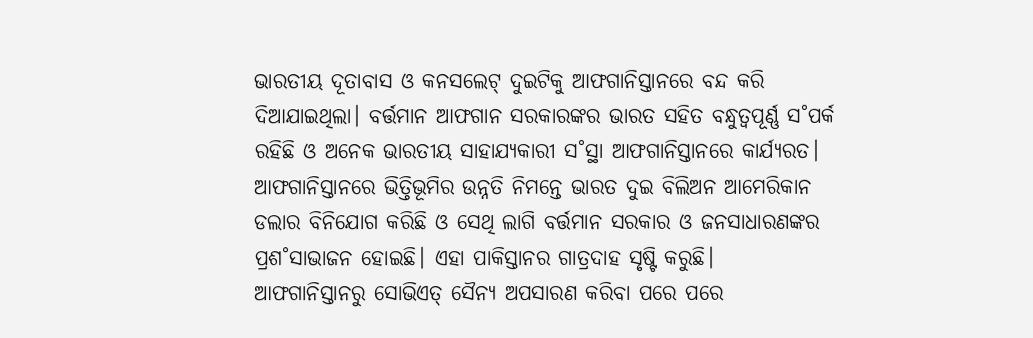ଭାରତୀୟ ଦୂତାବାସ ଓ କନସଲେଟ୍ ଦୁଇଟିକୁ ଆଫଗାନିସ୍ତାନରେ ବନ୍ଦ କରି ଦିଆଯାଇଥିଲା। ବର୍ତ୍ତମାନ ଆଫଗାନ ସରକାରଙ୍କର ଭାରତ ସହିତ ବନ୍ଧୁତ୍ବପୂର୍ଣ୍ଣ ସ˚ପର୍କ ରହିଛି ଓ ଅନେକ ଭାରତୀୟ ସାହାଯ୍ୟକାରୀ ସ˚ସ୍ଥା ଆଫଗାନିସ୍ତାନରେ କାର୍ଯ୍ୟରତ। ଆଫଗାନିସ୍ତାନରେ ଭିତ୍ତିଭୂମିର ଉନ୍ନତି ନିମନ୍ତେ ଭାରତ ଦୁଇ ବିଲିଅନ ଆମେରିକାନ ଡଲାର ବିନିଯୋଗ କରିଛି ଓ ସେଥି ଲାଗି ବର୍ତ୍ତମାନ ସରକାର ଓ ଜନସାଧାରଣଙ୍କର ପ୍ରଶ˚ସାଭାଜନ ହୋଇଛି। ଏହା ପାକିସ୍ତାନର ଗାତ୍ରଦାହ ସୃଷ୍ଟି କରୁଛି।
ଆଫଗାନିସ୍ତାନରୁ ସୋଭିଏତ୍ ସୈନ୍ୟ ଅପସାରଣ କରିବା ପରେ ପରେ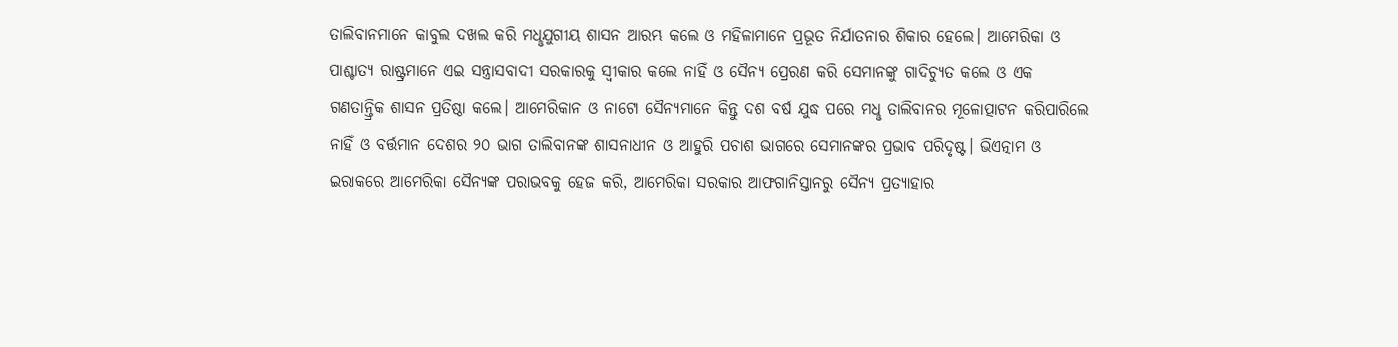ତାଲିବାନମାନେ କାବୁଲ ଦଖଲ କରି ମଧୢଯୁଗୀୟ ଶାସନ ଆରମ୍ଭ କଲେ ଓ ମହିଳାମାନେ ପ୍ରଭୂତ ନିର୍ଯାତନାର ଶିକାର ହେଲେ। ଆମେରିକା ଓ ପାଶ୍ଚାତ୍ୟ ରାଷ୍ଟ୍ରମାନେ ଏଇ ସନ୍ତ୍ରାସବାଦୀ ସରକାରକୁ ସ୍ବୀକାର କଲେ ନାହିଁ ଓ ସୈନ୍ୟ ପ୍ରେରଣ କରି ସେମାନଙ୍କୁ ଗାଦିଚ୍ୟୁତ କଲେ ଓ ଏକ ଗଣତାନ୍ତ୍ରିକ ଶାସନ ପ୍ରତିଷ୍ଠା କଲେ। ଆମେରିକାନ ଓ ନାଟୋ ସୈନ୍ୟମାନେ କିନ୍ତୁ ଦଶ ବର୍ଷ ଯୁଦ୍ଧ ପରେ ମଧୢ ତାଲିବାନର ମୂଳୋତ୍ପାଟନ କରିପାରିଲେ ନାହିଁ ଓ ବର୍ତ୍ତମାନ ଦେଶର ୨୦ ଭାଗ ତାଲିବାନଙ୍କ ଶାସନାଧୀନ ଓ ଆହୁରି ପଚାଶ ଭାଗରେ ସେମାନଙ୍କର ପ୍ରଭାବ ପରିଦୃଷ୍ଟ। ଭିଏତ୍ନାମ ଓ ଇରାକରେ ଆମେରିକା ସୈନ୍ୟଙ୍କ ପରାଭବକୁ ହେଜ କରି, ଆମେରିକା ସରକାର ଆଫଗାନିସ୍ତାନରୁ ସୈନ୍ୟ ପ୍ରତ୍ୟାହାର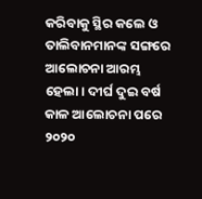କରିବାକୁ ସ୍ଥିର କଲେ ଓ ତାଲିବାନମାନଙ୍କ ସଙ୍ଗରେ ଆଲୋଚନା ଆରମ୍ଭ ହେଲା। ଦୀର୍ଘ ଦୁଇ ବର୍ଷ କାଳ ଆଲୋଚନା ପରେ ୨୦୨୦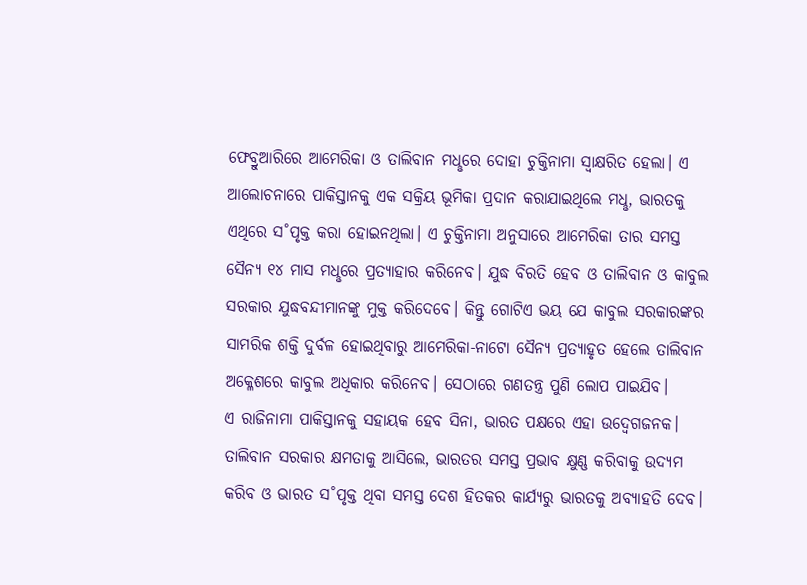ଫେବ୍ରୁଆରିରେ ଆମେରିକା ଓ ତାଲିବାନ ମଧୢରେ ଦୋହା ଚୁକ୍ତିନାମା ସ୍ବାକ୍ଷରିତ ହେଲା। ଏ ଆଲୋଚନାରେ ପାକିସ୍ତାନକୁ ଏକ ସକ୍ରିୟ ଭୂମିକା ପ୍ରଦାନ କରାଯାଇଥିଲେ ମଧୢ, ଭାରତକୁ ଏଥିରେ ସ˚ପୃକ୍ତ କରା ହୋଇନଥିଲା। ଏ ଚୁକ୍ତିନାମା ଅନୁସାରେ ଆମେରିକା ତାର ସମସ୍ତ ସୈନ୍ୟ ୧୪ ମାସ ମଧୢରେ ପ୍ରତ୍ୟାହାର କରିନେବ। ଯୁଦ୍ଧ ବିରତି ହେବ ଓ ତାଲିବାନ ଓ କାବୁଲ ସରକାର ଯୁଦ୍ଧବନ୍ଦୀମାନଙ୍କୁ ମୁକ୍ତ କରିଦେବେ। କିନ୍ତୁ ଗୋଟିଏ ଭୟ ଯେ କାବୁଲ ସରକାରଙ୍କର ସାମରିକ ଶକ୍ତି ଦୁର୍ବଳ ହୋଇଥିବାରୁ ଆମେରିକା-ନାଟୋ ସୈନ୍ୟ ପ୍ରତ୍ୟାହୃତ ହେଲେ ତାଲିବାନ ଅକ୍ଳେଶରେ କାବୁଲ ଅଧିକାର କରିନେବ। ସେଠାରେ ଗଣତନ୍ତ୍ର ପୁଣି ଲୋପ ପାଇଯିବ।
ଏ ରାଜିନାମା ପାକିସ୍ତାନକୁ ସହାୟକ ହେବ ସିନା, ଭାରତ ପକ୍ଷରେ ଏହା ଉଦ୍ବେଗଜନକ। ତାଲିବାନ ସରକାର କ୍ଷମତାକୁ ଆସିଲେ, ଭାରତର ସମସ୍ତ ପ୍ରଭାବ କ୍ଷୁଣ୍ଣ କରିବାକୁ ଉଦ୍ୟମ କରିବ ଓ ଭାରତ ସ˚ପୃକ୍ତ ଥିବା ସମସ୍ତ ଦେଶ ହିତକର କାର୍ଯ୍ୟରୁ ଭାରତକୁ ଅବ୍ୟାହତି ଦେବ।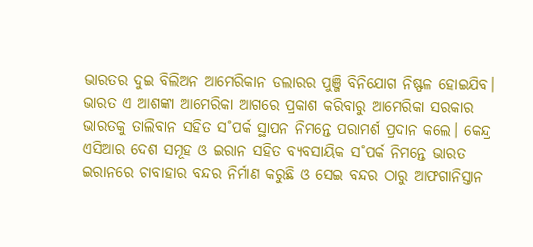ଭାରତର ଦୁଇ ବିଲିଅନ ଆମେରିକାନ ଡଲାରର ପୁଞ୍ଜି ବିନିଯୋଗ ନିଷ୍ଫଳ ହୋଇଯିବ। ଭାରତ ଏ ଆଶଙ୍କା ଆମେରିକା ଆଗରେ ପ୍ରକାଶ କରିବାରୁ ଆମେରିକା ସରକାର ଭାରତକୁ ତାଲିବାନ ସହିତ ସ˚ପର୍କ ସ୍ଥାପନ ନିମନ୍ତେ ପରାମର୍ଶ ପ୍ରଦାନ କଲେ। କେନ୍ଦ୍ର ଏସିଆର ଦେଶ ସମୂହ ଓ ଇରାନ ସହିତ ବ୍ୟବସାୟିକ ସ˚ପର୍କ ନିମନ୍ତେ ଭାରତ ଇରାନରେ ଚାବାହାର ବନ୍ଦର ନିର୍ମାଣ କରୁଛି ଓ ସେଇ ବନ୍ଦର ଠାରୁ ଆଫଗାନିସ୍ତାନ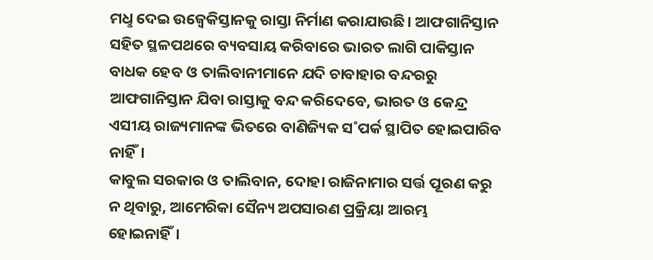ମଧୢ ଦେଇ ଉଜ୍ବେକିସ୍ତାନକୁ ରାସ୍ତା ନିର୍ମାଣ କରାଯାଉଛି। ଆଫଗାନିସ୍ତାନ ସହିତ ସ୍ଥଳପଥରେ ବ୍ୟବସାୟ କରିବାରେ ଭାରତ ଲାଗି ପାକିସ୍ତାନ ବାଧକ ହେବ ଓ ତାଲିବାନୀମାନେ ଯଦି ଚାବାହାର ବନ୍ଦରରୁ ଆଫଗାନିସ୍ତାନ ଯିବା ରାସ୍ତାକୁ ବନ୍ଦ କରିଦେବେ, ଭାରତ ଓ କେନ୍ଦ୍ର ଏସୀୟ ରାଜ୍ୟମାନଙ୍କ ଭିତରେ ବାଣିଜ୍ୟିକ ସ˚ପର୍କ ସ୍ଥାପିତ ହୋଇପାରିବ ନାହିଁ।
କାବୁଲ ସରକାର ଓ ତାଲିବାନ, ଦୋହା ରାଜିନାମାର ସର୍ତ୍ତ ପୂରଣ କରୁ ନ ଥିବାରୁ, ଆମେରିକା ସୈନ୍ୟ ଅପସାରଣ ପ୍ରକ୍ରିୟା ଆରମ୍ଭ ହୋଇନାହିଁ।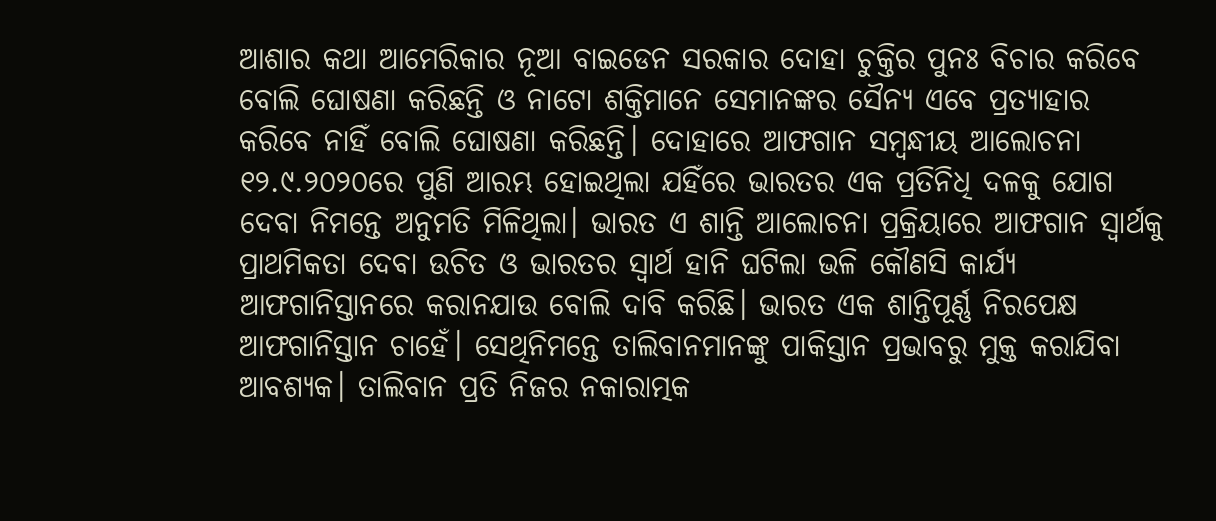ଆଶାର କଥା ଆମେରିକାର ନୂଆ ବାଇଡେନ ସରକାର ଦୋହା ଚୁକ୍ତିର ପୁନଃ ବିଚାର କରିବେ ବୋଲି ଘୋଷଣା କରିଛନ୍ତି ଓ ନାଟୋ ଶକ୍ତିମାନେ ସେମାନଙ୍କର ସୈନ୍ୟ ଏବେ ପ୍ରତ୍ୟାହାର କରିବେ ନାହିଁ ବୋଲି ଘୋଷଣା କରିଛନ୍ତି। ଦୋହାରେ ଆଫଗାନ ସମ୍ବନ୍ଧୀୟ ଆଲୋଚନା ୧୨.୯.୨୦୨୦ରେ ପୁଣି ଆରମ୍ଭ ହୋଇଥିଲା ଯହିଁରେ ଭାରତର ଏକ ପ୍ରତିନିଧି ଦଳକୁ ଯୋଗ ଦେବା ନିମନ୍ତେ ଅନୁମତି ମିଳିଥିଲା। ଭାରତ ଏ ଶାନ୍ତି ଆଲୋଚନା ପ୍ରକ୍ରିୟାରେ ଆଫଗାନ ସ୍ବାର୍ଥକୁ ପ୍ରାଥମିକତା ଦେବା ଉଚିତ ଓ ଭାରତର ସ୍ବାର୍ଥ ହାନି ଘଟିଲା ଭଳି କୌଣସି କାର୍ଯ୍ୟ ଆଫଗାନିସ୍ତାନରେ କରାନଯାଉ ବୋଲି ଦାବି କରିଛି। ଭାରତ ଏକ ଶାନ୍ତିପୂର୍ଣ୍ଣ ନିରପେକ୍ଷ ଆଫଗାନିସ୍ତାନ ଚାହେଁ। ସେଥିନିମନ୍ତେ ତାଲିବାନମାନଙ୍କୁ ପାକିସ୍ତାନ ପ୍ରଭାବରୁ ମୁକ୍ତ କରାଯିବା ଆବଶ୍ୟକ। ତାଲିବାନ ପ୍ରତି ନିଜର ନକାରାତ୍ମକ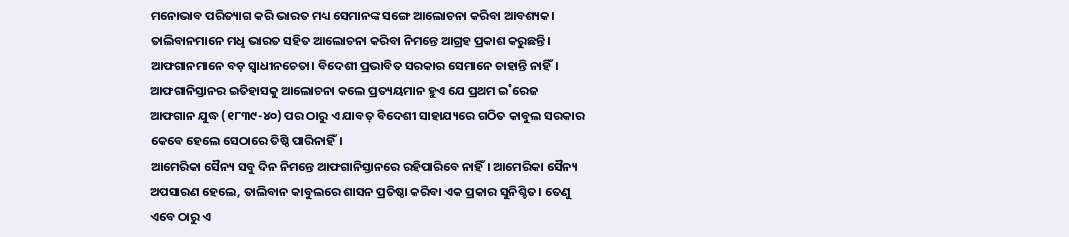ମନୋଭାବ ପରିତ୍ୟାଗ କରି ଭାରତ ମଧ୍ୟ ସେମାନଙ୍କ ସଙ୍ଗେ ଆଲୋଚନା କରିବା ଆବଶ୍ୟକ। ତାଲିବାନମାନେ ମଧୢ ଭାରତ ସହିତ ଆଲୋଚନା କରିବା ନିମନ୍ତେ ଆଗ୍ରହ ପ୍ରକାଶ କରୁଛନ୍ତି। ଆଫଗାନମାନେ ବଡ଼ ସ୍ବାଧୀନଚେତା। ବିଦେଶୀ ପ୍ରଭାବିତ ସରକାର ସେମାନେ ଚାହାନ୍ତି ନାହିଁ। ଆଫଗାନିସ୍ତାନର ଇତିହାସକୁ ଆଲୋଚନା କଲେ ପ୍ରତ୍ୟୟମାନ ହୁଏ ଯେ ପ୍ରଥମ ଇ˚ରେଜ ଆଫଗାନ ଯୁଦ୍ଧ (୧୮୩୯-୪୦) ପର ଠାରୁ ଏ ଯାବତ୍ ବିଦେଶୀ ସାହାଯ୍ୟରେ ଗଠିତ କାବୁଲ ସରକାର କେବେ ହେଲେ ସେଠାରେ ତିଷ୍ଠି ପାରିନାହିଁ।
ଆମେରିକା ସୈନ୍ୟ ସବୁ ଦିନ ନିମନ୍ତେ ଆଫଗାନିସ୍ତାନରେ ରହିପାରିବେ ନାହିଁ। ଆମେରିକା ସୈନ୍ୟ ଅପସାରଣ ହେଲେ, ତାଲିବାନ କାବୁଲରେ ଶାସନ ପ୍ରତିଷ୍ଠା କରିବା ଏକ ପ୍ରକାର ସୁନିଶ୍ଚିତ। ତେଣୁ ଏବେ ଠାରୁ ଏ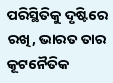ପରିସ୍ଥିତିକୁ ଦୃଷ୍ଟିରେ ରଖି, ଭାରତ ତାର କୂଟନୈତିକ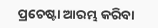ପ୍ରଚେଷ୍ଟା ଆରମ୍ଭ କରିବା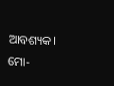ଆବଶ୍ୟକ।
ମୋ-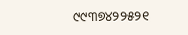୯୯୩୭୪୨୨୫୨୧